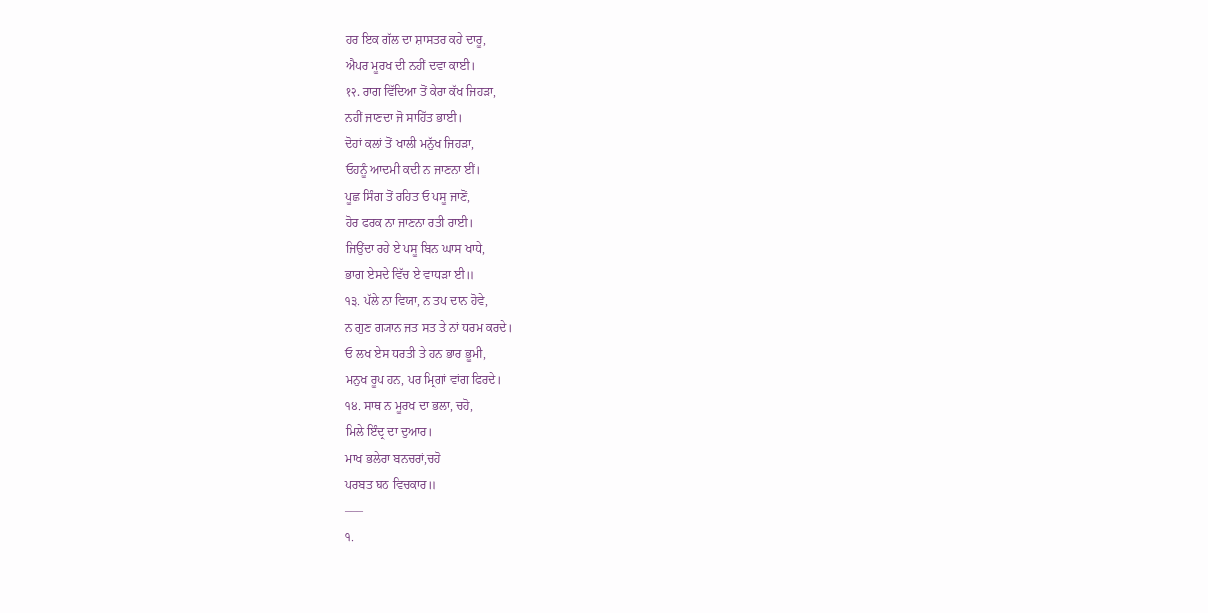ਹਰ ਇਕ ਗੱਲ ਦਾ ਸ਼ਾਸਤਰ ਕਹੇ ਦਾਰੂ,
ਐਪਰ ਮੂਰਖ ਦੀ ਨਹੀਂ ਦਵਾ ਕਾਈ।
१२. ਰਾਗ ਵਿੱਦਿਆ ਤੋਂ ਕੇਰਾ ਕੱਖ ਜਿਹੜਾ,
ਨਹੀਂ ਜਾਣਦਾ ਜੋ ਸਾਹਿੱਤ ਭਾਈ।
ਦੋਹਾਂ ਕਲਾਂ ਤੋਂ ਖਾਲੀ ਮਨੁੱਖ ਜਿਹੜਾ,
ਓਹਨੂੰ ਆਦਮੀ ਕਦੀ ਨ ਜਾਣਨਾ ਈਂ।
ਪੂਛ ਸਿੰਗ ਤੋਂ ਰਹਿਤ ਓ ਪਸੂ ਜਾਣੋਂ,
ਹੋਰ ਫਰਕ ਨਾ ਜਾਣਨਾ ਰਤੀ ਰਾਈ।
ਜਿਉਂਦਾ ਰਹੇ ਏ ਪਸੂ ਬਿਨ ਘਾਸ ਖਾਧੇ,
ਭਾਗ ਏਸਦੇ ਵਿੱਚ ਏ ਵਾਧੜਾ ਈ॥
੧੩. ਪੱਲੇ ਨਾ ਵਿਯਾ, ਨ ਤਪ ਦਾਨ ਹੋਵੇ,
ਨ ਗੁਣ ਗ੍ਯਾਨ ਜਤ ਸਤ ਤੇ ਨਾਂ ਧਰਮ ਕਰਦੇ।
ਓ ਲਖ ਏਸ ਧਰਤੀ ਤੇ ਹਨ ਭਾਰ ਭੂਮੀ,
ਮਨੁਖ ਰੂਪ ਹਨ, ਪਰ ਮ੍ਰਿਗਾਂ ਵਾਂਗ ਫਿਰਦੇ।
੧੪. ਸਾਥ ਨ ਮੂਰਖ ਦਾ ਭਲਾ, ਚਹੋ,
ਮਿਲੇ ਇੰਦ੍ਰ ਦਾ ਦੁਆਰ।
ਮਾਖ ਭਲੇਰਾ ਬਨਚਰਾਂ,ਚਹੋ
ਪਰਬਤ घठ ਵਿਚਕਾਰ॥
–––
੧.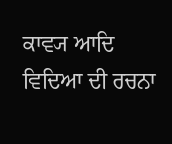ਕਾਵ੍ਯ ਆਦਿ ਵਿਦਿਆ ਦੀ ਰਚਨਾ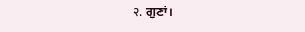२. ਗੁਣਾਂ।